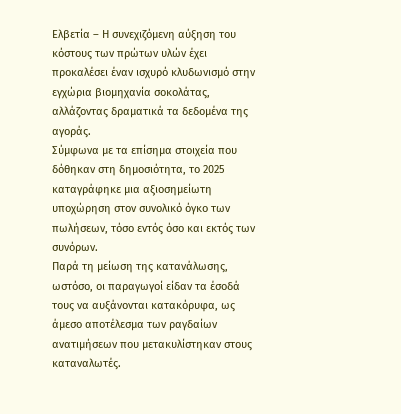Ελβετία – Η συνεχιζόμενη αύξηση του κόστους των πρώτων υλών έχει προκαλέσει έναν ισχυρό κλυδωνισμό στην εγχώρια βιομηχανία σοκολάτας, αλλάζοντας δραματικά τα δεδομένα της αγοράς.
Σύμφωνα με τα επίσημα στοιχεία που δόθηκαν στη δημοσιότητα, το 2025 καταγράφηκε μια αξιοσημείωτη υποχώρηση στον συνολικό όγκο των πωλήσεων, τόσο εντός όσο και εκτός των συνόρων.
Παρά τη μείωση της κατανάλωσης, ωστόσο, οι παραγωγοί είδαν τα έσοδά τους να αυξάνονται κατακόρυφα, ως άμεσο αποτέλεσμα των ραγδαίων ανατιμήσεων που μετακυλίστηκαν στους καταναλωτές.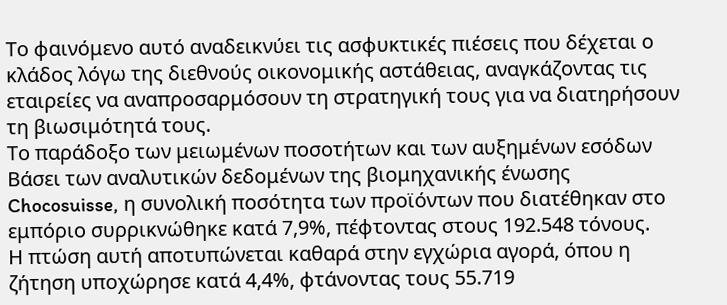Το φαινόμενο αυτό αναδεικνύει τις ασφυκτικές πιέσεις που δέχεται ο κλάδος λόγω της διεθνούς οικονομικής αστάθειας, αναγκάζοντας τις εταιρείες να αναπροσαρμόσουν τη στρατηγική τους για να διατηρήσουν τη βιωσιμότητά τους.
Το παράδοξο των μειωμένων ποσοτήτων και των αυξημένων εσόδων
Βάσει των αναλυτικών δεδομένων της βιομηχανικής ένωσης Chocosuisse, η συνολική ποσότητα των προϊόντων που διατέθηκαν στο εμπόριο συρρικνώθηκε κατά 7,9%, πέφτοντας στους 192.548 τόνους.
Η πτώση αυτή αποτυπώνεται καθαρά στην εγχώρια αγορά, όπου η ζήτηση υποχώρησε κατά 4,4%, φτάνοντας τους 55.719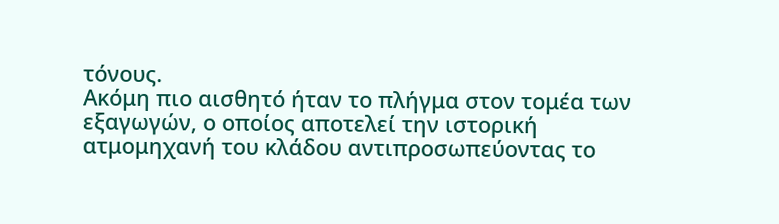τόνους.
Ακόμη πιο αισθητό ήταν το πλήγμα στον τομέα των εξαγωγών, ο οποίος αποτελεί την ιστορική ατμομηχανή του κλάδου αντιπροσωπεύοντας το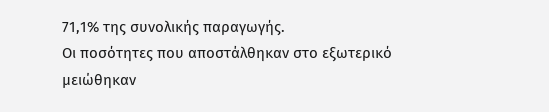71,1% της συνολικής παραγωγής.
Οι ποσότητες που αποστάλθηκαν στο εξωτερικό μειώθηκαν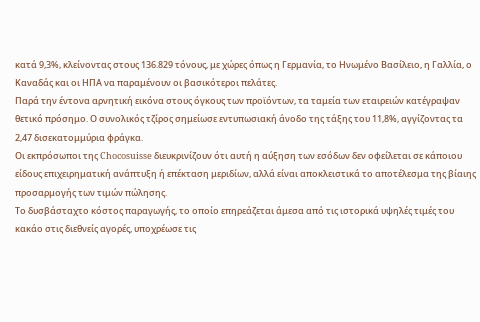κατά 9,3%, κλείνοντας στους 136.829 τόνους, με χώρες όπως η Γερμανία, το Ηνωμένο Βασίλειο, η Γαλλία, ο Καναδάς και οι ΗΠΑ να παραμένουν οι βασικότεροι πελάτες.
Παρά την έντονα αρνητική εικόνα στους όγκους των προϊόντων, τα ταμεία των εταιρειών κατέγραψαν θετικό πρόσημο. Ο συνολικός τζίρος σημείωσε εντυπωσιακή άνοδο της τάξης του 11,8%, αγγίζοντας τα 2,47 δισεκατομμύρια φράγκα.
Οι εκπρόσωποι της Chocosuisse διευκρινίζουν ότι αυτή η αύξηση των εσόδων δεν οφείλεται σε κάποιου είδους επιχειρηματική ανάπτυξη ή επέκταση μεριδίων, αλλά είναι αποκλειστικά το αποτέλεσμα της βίαιης προσαρμογής των τιμών πώλησης.
Το δυσβάσταχτο κόστος παραγωγής, το οποίο επηρεάζεται άμεσα από τις ιστορικά υψηλές τιμές του κακάο στις διεθνείς αγορές, υποχρέωσε τις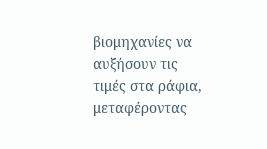βιομηχανίες να αυξήσουν τις τιμές στα ράφια, μεταφέροντας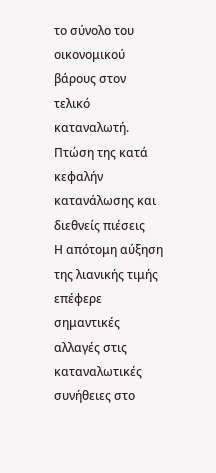το σύνολο του οικονομικού βάρους στον τελικό καταναλωτή.
Πτώση της κατά κεφαλήν κατανάλωσης και διεθνείς πιέσεις
Η απότομη αύξηση της λιανικής τιμής επέφερε σημαντικές αλλαγές στις καταναλωτικές συνήθειες στο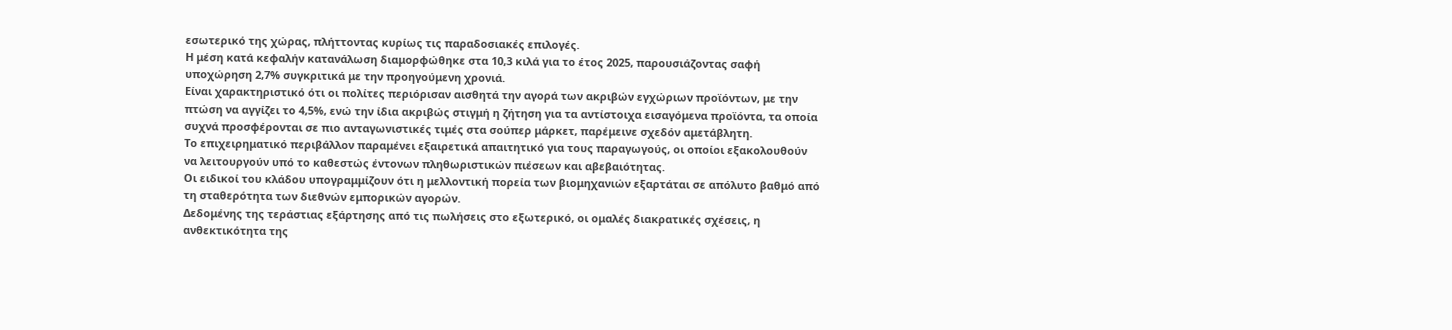εσωτερικό της χώρας, πλήττοντας κυρίως τις παραδοσιακές επιλογές.
Η μέση κατά κεφαλήν κατανάλωση διαμορφώθηκε στα 10,3 κιλά για το έτος 2025, παρουσιάζοντας σαφή υποχώρηση 2,7% συγκριτικά με την προηγούμενη χρονιά.
Είναι χαρακτηριστικό ότι οι πολίτες περιόρισαν αισθητά την αγορά των ακριβών εγχώριων προϊόντων, με την πτώση να αγγίζει το 4,5%, ενώ την ίδια ακριβώς στιγμή η ζήτηση για τα αντίστοιχα εισαγόμενα προϊόντα, τα οποία συχνά προσφέρονται σε πιο ανταγωνιστικές τιμές στα σούπερ μάρκετ, παρέμεινε σχεδόν αμετάβλητη.
Το επιχειρηματικό περιβάλλον παραμένει εξαιρετικά απαιτητικό για τους παραγωγούς, οι οποίοι εξακολουθούν να λειτουργούν υπό το καθεστώς έντονων πληθωριστικών πιέσεων και αβεβαιότητας.
Οι ειδικοί του κλάδου υπογραμμίζουν ότι η μελλοντική πορεία των βιομηχανιών εξαρτάται σε απόλυτο βαθμό από τη σταθερότητα των διεθνών εμπορικών αγορών.
Δεδομένης της τεράστιας εξάρτησης από τις πωλήσεις στο εξωτερικό, οι ομαλές διακρατικές σχέσεις, η ανθεκτικότητα της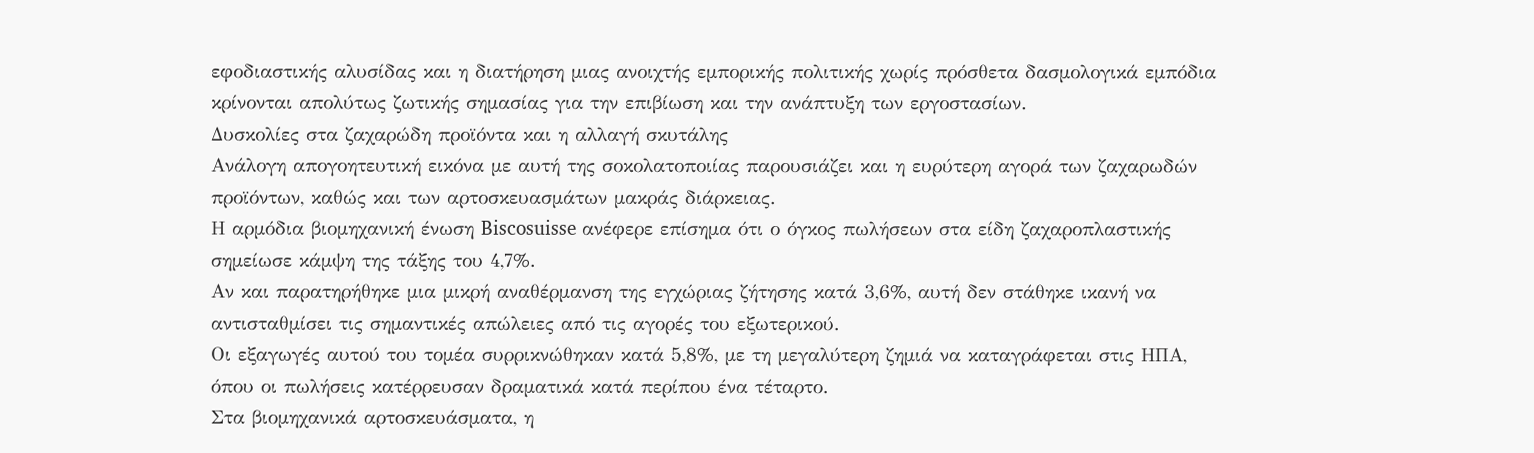εφοδιαστικής αλυσίδας και η διατήρηση μιας ανοιχτής εμπορικής πολιτικής χωρίς πρόσθετα δασμολογικά εμπόδια κρίνονται απολύτως ζωτικής σημασίας για την επιβίωση και την ανάπτυξη των εργοστασίων.
Δυσκολίες στα ζαχαρώδη προϊόντα και η αλλαγή σκυτάλης
Ανάλογη απογοητευτική εικόνα με αυτή της σοκολατοποιίας παρουσιάζει και η ευρύτερη αγορά των ζαχαρωδών προϊόντων, καθώς και των αρτοσκευασμάτων μακράς διάρκειας.
Η αρμόδια βιομηχανική ένωση Biscosuisse ανέφερε επίσημα ότι ο όγκος πωλήσεων στα είδη ζαχαροπλαστικής σημείωσε κάμψη της τάξης του 4,7%.
Αν και παρατηρήθηκε μια μικρή αναθέρμανση της εγχώριας ζήτησης κατά 3,6%, αυτή δεν στάθηκε ικανή να αντισταθμίσει τις σημαντικές απώλειες από τις αγορές του εξωτερικού.
Οι εξαγωγές αυτού του τομέα συρρικνώθηκαν κατά 5,8%, με τη μεγαλύτερη ζημιά να καταγράφεται στις ΗΠΑ, όπου οι πωλήσεις κατέρρευσαν δραματικά κατά περίπου ένα τέταρτο.
Στα βιομηχανικά αρτοσκευάσματα, η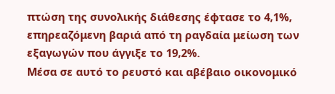πτώση της συνολικής διάθεσης έφτασε το 4,1%, επηρεαζόμενη βαριά από τη ραγδαία μείωση των εξαγωγών που άγγιξε το 19,2%.
Μέσα σε αυτό το ρευστό και αβέβαιο οικονομικό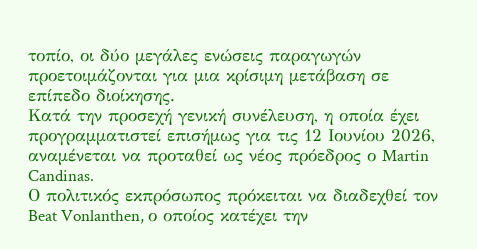τοπίο, οι δύο μεγάλες ενώσεις παραγωγών προετοιμάζονται για μια κρίσιμη μετάβαση σε επίπεδο διοίκησης.
Κατά την προσεχή γενική συνέλευση, η οποία έχει προγραμματιστεί επισήμως για τις 12 Ιουνίου 2026, αναμένεται να προταθεί ως νέος πρόεδρος ο Martin Candinas.
Ο πολιτικός εκπρόσωπος πρόκειται να διαδεχθεί τον Beat Vonlanthen, ο οποίος κατέχει την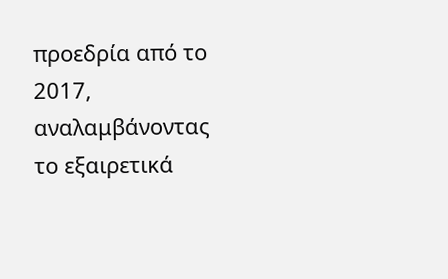προεδρία από το 2017, αναλαμβάνοντας το εξαιρετικά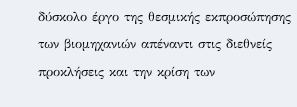δύσκολο έργο της θεσμικής εκπροσώπησης των βιομηχανιών απέναντι στις διεθνείς προκλήσεις και την κρίση των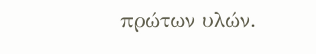πρώτων υλών.